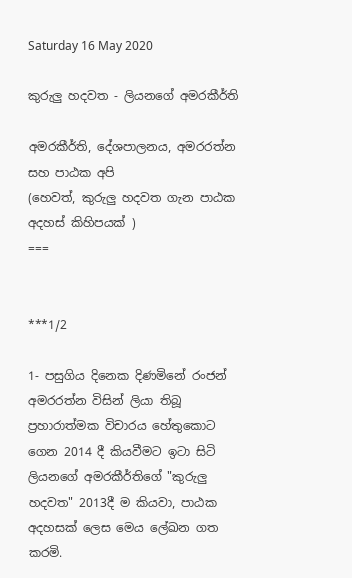Saturday 16 May 2020

කුරුලු හදවත - ලියනගේ අමරකීර්ති

අමරකීර්ති, දේශපාලනය, අමරරත්න සහ පාඨක අපි
(හෙවත්, කුරුලු හදවත ගැන පාඨක අදහස් කිහිපයක් )
===


***1/2

1- පසුගිය දිනෙක දිණමිනේ රංජන් අමරරත්න විසින් ලියා තිබූ ප්‍රහාරාත්මක විචාරය හේතුකොට ගෙන 2014 දී කියවීමට ඉටා සිටි ලියනගේ අමරකීර්තිගේ "කුරුලු හදවත" 2013දී ම කියවා, පාඨක අදහසක් ලෙස මෙය ලේඛන ගත කරමි.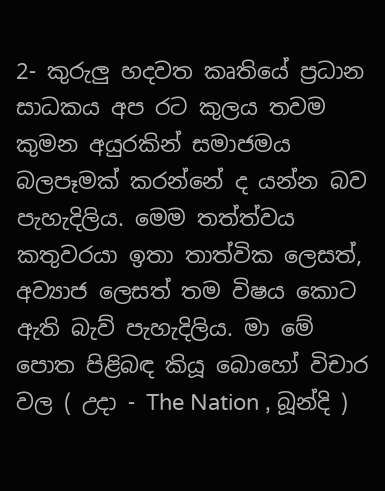2- කුරුලු හදවත කෘතියේ ප්‍රධාන සාධකය අප රට කුලය තවම කුමන අයුරකින් සමාජමය බලපෑමක් කරන්නේ ද යන්න බව පැහැදිලිය. මෙම තත්ත්වය කතුවරයා ඉතා තාත්වික ලෙසත්, අව්‍යාජ ලෙසත් තම විෂය කොට ඇති බැව් පැහැදිලිය. මා මේ පොත පිළිබඳ කියූ බොහෝ විචාර වල ( උදා - The Nation , බූන්දි )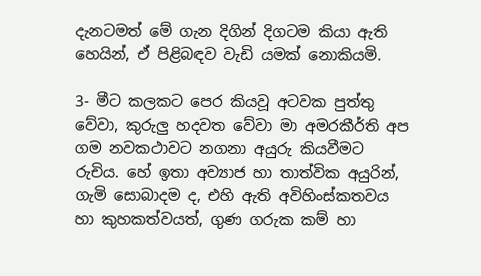දැනටමත් මේ ගැන දිගින් දිගටම කියා ඇති හෙයින්, ඒ පිළිබඳව වැඩි යමක් නොකියමි.

3- මීට කලකට පෙර කියවූ අටවක පුත්තු වේවා, කුරුලු හදවත වේවා මා අමරකීර්ති අප ගම නවකථාවට නගනා අයුරු කියවීමට රුචිය. හේ ඉතා අව්‍යාජ හා තාත්වික අයුරින්, ගැමි සොබාදම ද, එහි ඇති අවිහිංස්කතවය හා කුහකත්වයත්, ගුණ ගරුක කම් හා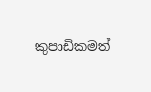කුපාඩිකමත්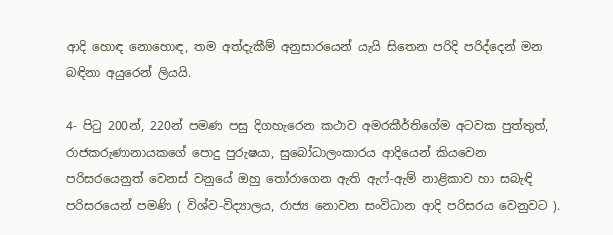ආදි හොඳ නොහොඳ, තම අත්දැකීම් අනුසාරයෙන් යැයි සිතෙන පරිදි පරිද්දෙන් මන බඳිනා අයුරෙන් ලියයි.

4- පිටු 200න්, 220න් පමණ පසු දිගහැරෙන කථාව අමරකීර්තිගේම අටවක පුත්තුත්, රාජකරුණානායකගේ පොදු පුරුෂයා, සුබෝධාලංකාරය ආදියෙන් කියවෙන පරිසරයෙනුත් වෙනස් වනුයේ ඔහු තෝරාගෙන ඇති ඇෆ්-ඇම් නාළිකාව හා සබැඳි පරිසරයෙන් පමණි ( විශ්ව-විද්‍යාලය, රාජ්‍ය නොවන සංවිධාන ආදි පරිසරය වෙනුවට ).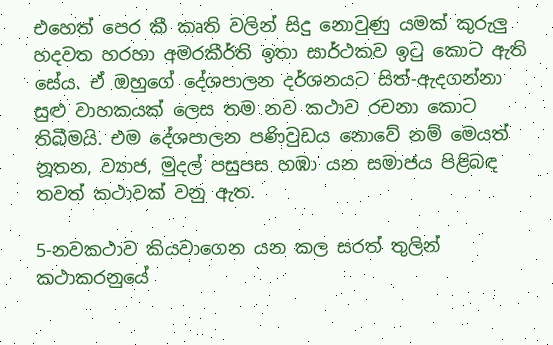එහෙත් පෙර කී කෘති වලින් සිදු නොවුණු යමක් කුරුලු හදවත හරහා අමරකීර්ති ඉතා සාර්ථකව ඉටු කොට ඇති සේය. ඒ ඔහුගේ දේශපාලන දර්ශනයට සිත්-ඇදගන්නා සුළු වාහකයක් ලෙස තම නව කථාව රචනා කොට තිබීමයි. එම දේශපාලන පණිවුඩය නොවේ නම් මෙයත් නූතන, ව්‍යාජ, මුදල් පසුපස හඹා යන සමාජය පිළිබඳ තවත් කථාවක් වනු ඇත.

5-නවකථාව කියවාගෙන යන කල සරත් තුලින් කථාකරනුයේ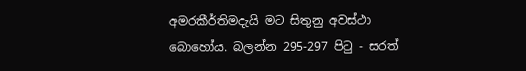අමරකීර්තිමදැයි මට සිතුනු අවස්ථා බොහෝය. බලන්න 295-297 පිටු - සරත්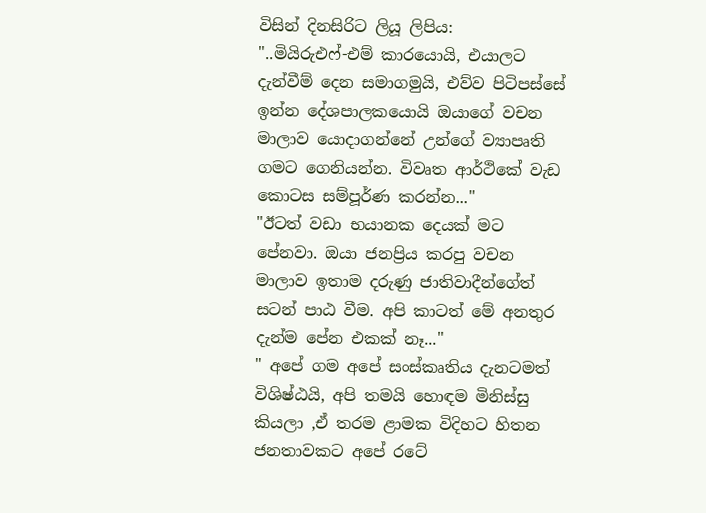විසින් දිනසිරිට ලියූ ලිපිය:
"..මියිරුඑෆ්-එම් කාරයොයි, එයාලට දැන්වීම් දෙන සමාගමුයි, එව්ව පිටිපස්සේ ඉන්න දේශපාලකයොයි ඔයාගේ වචන මාලාව යොදාගන්නේ උන්ගේ ව්‍යාපෘති ගමට ගෙනියන්න. විවෘත ආර්ථිකේ වැඩ කොටස සම්පූර්ණ කරන්න..."
"ඊටත් වඩා භයානක දෙයක් මට පේනවා. ඔයා ජනප්‍රිය කරපු වචන මාලාව ඉතාම දරුණු ජාතිවාදීන්ගේත් සටන් පාඨ වීම. අපි කාටත් මේ අනතුර දැන්ම පේන එකක් නෑ..."
" අපේ ගම අපේ සංස්කෘතිය දැනටමත් විශිෂ්ඨයි, අපි තමයි හොඳම මිනිස්සු කියලා ,ඒ තරම ළාමක විදිහට හිතන ජනතාවකට අපේ රටේ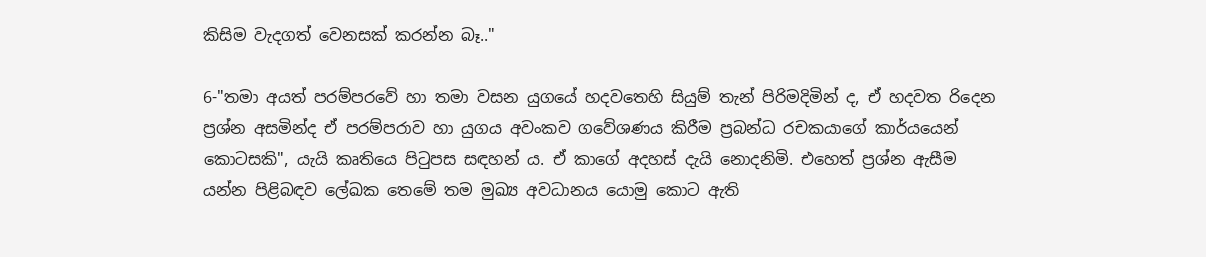කිසිම වැදගත් වෙනසක් කරන්න බෑ.."

6-"තමා අයත් පරම්පරවේ හා තමා වසන යුගයේ හදවතෙහි සියුම් තැන් පිරිමදිමින් ද, ඒ හදවත රිදෙන ප්‍රශ්න අසමින්ද ඒ පරම්පරාව හා යුගය අවංකව ගවේශණය කිරීම ප්‍රබන්ධ රචකයාගේ කාර්යයෙන් කොටසකි", යැයි කෘතියෙ පිටුපස සඳහන් ය. ඒ කාගේ අදහස් දැයි නොදනිමි. එහෙත් ප්‍රශ්න ඇසීම යන්න පිළිබඳව ලේඛක තෙමේ තම මුඛ්‍ය අවධානය යොමු කොට ඇති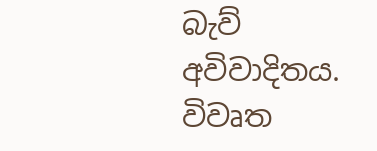බැව් අවිවාදිතය. විවෘත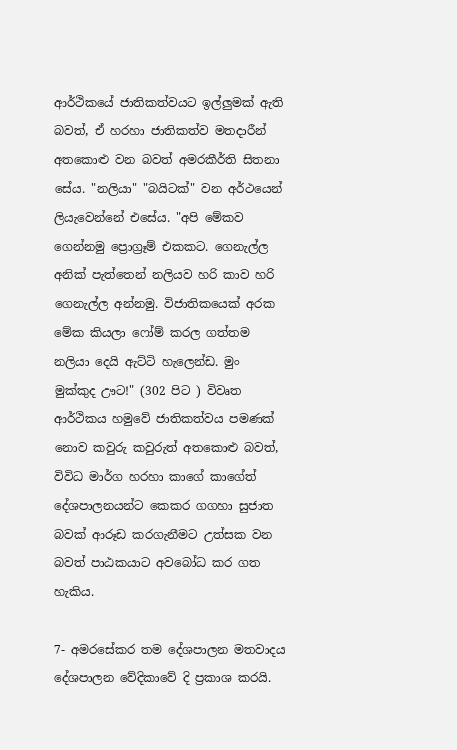ආර්ථිකයේ ජාතිකත්වයට ඉල්ලුමක් ඇති බවත්, ඒ හරහා ජාතිකත්ව මතදාරීන් අතකොළු වන බවත් අමරකීර්ති සිතනා සේය. "නලියා" "බයිටක්" වන අර්ථයෙන් ලියැවෙන්නේ එසේය. "අපි මේකව ගෙන්නමු ප්‍රොග්‍රෑම් එකකට. ගෙනැල්ල අනික් පැත්තෙන් නලියව හරි කාව හරි ගෙනැල්ල අන්නමු. විජාතිකයෙක් අරක මේක කියලා ෆෝම් කරල ගත්තම නලියා දෙයි ඇට්ටි හැලෙන්ඩ. මුං මුක්කුද ඌට!" (302 පිට ) විවෘත ආර්ථිකය හමුවේ ජාතිකත්වය පමණක් නොව කවුරු කවුරුත් අතකොළු බවත්, විවිධ මාර්ග හරහා කාගේ කාගේත් දේශපාලනයන්ට කෙකර ගගහා සුජාත බවක් ආරූඩ කරගැනීමට උත්සක වන බවත් පාඨකයාට අවබෝධ කර ගත හැකිය.

7- අමරසේකර තම දේශපාලන මතවාදය දේශපාලන වේදිකාවේ දි ප්‍රකාශ කරයි.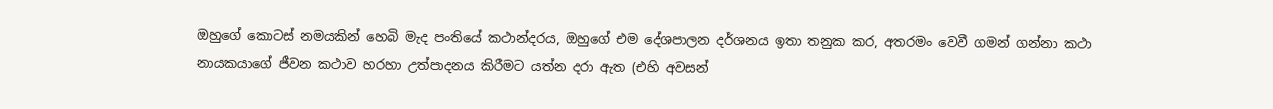ඔහුගේ කොටස් නමයකින් හෙබි මැද පංතියේ කථාන්දරය, ඔහුගේ එම දේශපාලන දර්ශනය ඉතා තනුක කර, අතරමං වෙවී ගමන් ගන්නා කථා නායකයාගේ ජීවන කථාව හරහා උත්පාදනය කිරීමට යත්න දරා ඇත (එහි අවසන්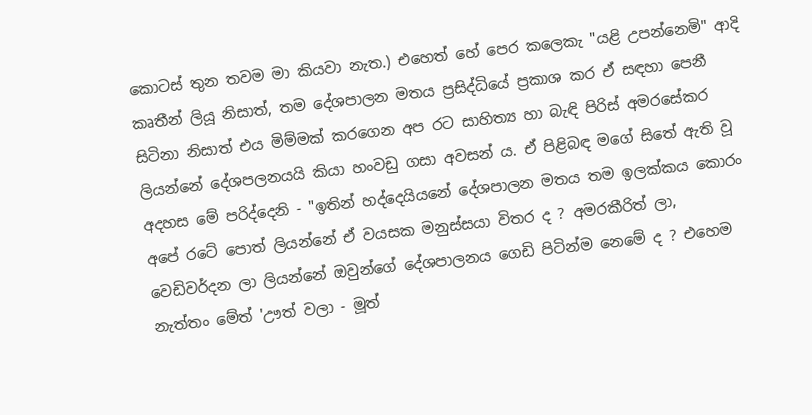කොටස් තුන තවම මා කියවා නැත.) එහෙත් හේ පෙර කලෙකැ "යළි උපන්නෙමි" ආදි කෘතීන් ලියූ නිසාත්, තම දේශපාලන මතය ප්‍රසිද්ධියේ ප්‍රකාශ කර ඒ සඳහා පෙනී සිටිනා නිසාත් එය මිම්මක් කරගෙන අප රට සාහිත්‍ය හා බැඳි පිරිස් අමරසේකර ලියන්නේ දේශපලනයයි කියා හංවඩු ගසා අවසන් ය. ඒ පිළිබඳ මගේ සිතේ ඇති වූ අදහස මේ පරිද්දෙනි - "ඉතින් හද්දෙයියනේ දේශපාලන මතය තම ඉලක්කය කොරං අපේ රටේ පොත් ලියන්නේ ඒ වයසක මනුස්සයා විතර ද ? අමරකීරිත් ලා, වෙඩිවර්දන ලා ලියන්නේ ඔවුන්ගේ දේශපාලනය ගෙඩි පිටින්ම නෙමේ ද ? එහෙම නැත්තං මේත් 'ඌත් වලා - මූත්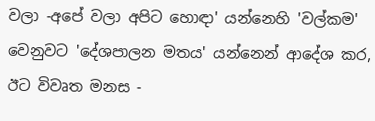වලා -අපේ වලා අපිට හොඳා' යන්නෙහි 'වල්කම' වෙනුවට 'දේශපාලන මතය' යන්නෙන් ආදේශ කර, ඊට විවෘත මනස -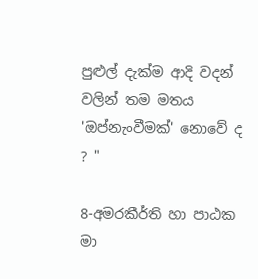පුළුල් දැක්ම ආදි වදන් වලින් තම මතය 'ඔප්නැංවීමක්' නොවේ ද ? "

8-අමරකීර්ති හා පාඨක මා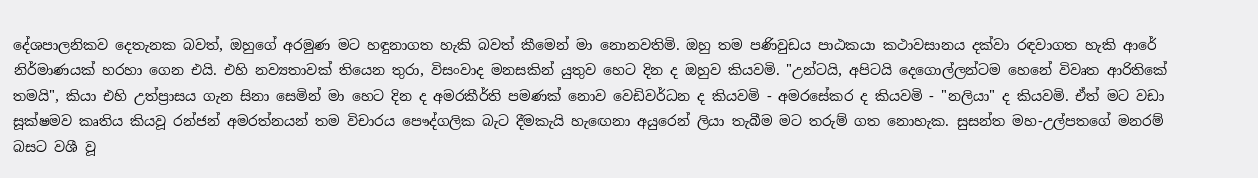දේශපාලනිකව දෙතැනක බවත්, ඔහුගේ අරමුණ මට හඳුනාගත හැකි බවත් කීමෙන් මා නොනවතිමි. ඔහු තම පණිවුඩය පාඨකයා කථාවසානය දක්වා රඳවාගත හැකි ආරේ නිර්මාණයක් හරහා ගෙන එයි. එහි නව්‍යතාවක් තියෙන තුරා, විසංවාද මනසකින් යුතුව හෙට දින ද ඔහුව කියවමි. "උන්ටයි, අපිටයි දෙගොල්ලන්ටම හෙනේ විවෘත ආරිතිකේ තමයි", කියා එහි උත්ප්‍රාසය ගැන සිනා සෙමින් මා හෙට දින ද අමරකීර්ති පමණක් නොව වෙඩිවර්ධන ද කියවමි - අමරසේකර ද කියවමි - "නලියා" ද කියවමි. ඒත් මට වඩා සූක්ෂමව කෘතිය කියවූ රන්ජන් අමරත්නයන් තම විචාරය පෞද්ගලික බැට දීමකැයි හැඟෙනා අයුරෙන් ලියා තැබීම මට තරුම් ගත නොහැක. සුසන්ත මහ-උල්පතගේ මනරම් බසට වශී වූ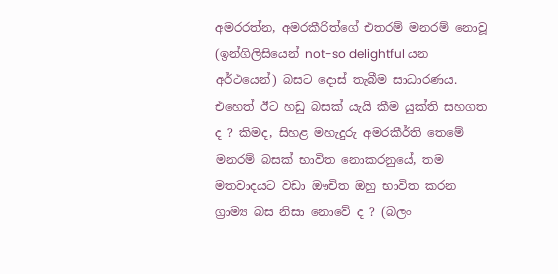අමරරත්න, අමරකීරිත්ගේ එතරම් මනරම් නොවූ (ඉන්ගිලිසියෙන් not-so delightful යන අර්ථයෙන්) බසට දොස් තැබීම සාධාරණය. එහෙත් ඊට හඩු බසක් යැයි කීම යුක්ති සහගත ද ? කිමද, සිහළ මහැදුරු අමරකීර්ති තෙමේ මනරම් බසක් භාවිත නොකරනුයේ, තම මතවාදයට වඩා ඖචිත ඔහු භාවිත කරන ග්‍රාම්‍ය බස නිසා නොවේ ද ? (බලං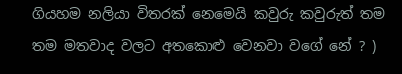ගියහම නලියා විතරක් නෙමෙයි කවුරු කවුරුත් තම තම මතවාද වලට අතකොළු වෙනවා වගේ නේ ? )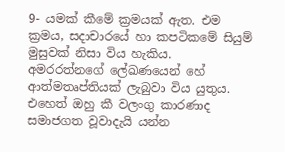9- යමක් කීමේ ක්‍රමයක් ඇත. එම ක්‍රමය, සදාචාරයේ හා කපටිකමේ සියුම් මුසුවක් නිසා විය හැකිය. අමරරත්නගේ ලේඛණයෙන් හේ ආත්මතෘප්තියක් ලැබුවා විය යුතුය. එහෙත් ඔහු කී වලංගු කාරණාද සමාජගත වූවාදැයි යන්න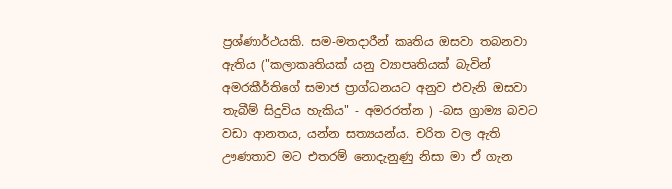ප්‍රශ්ණාර්ථයකි. සම-මතදාරීන් කෘතිය ඔසවා තබනවා ඇතිය ("කලාකෘතියක් යනු ව්‍යාපෘතියක් බැවින් අමරකීර්තිගේ සමාජ ප්‍රාග්ධනයට අනුව එවැනි ඔසවා තැබීම් සිදුවිය හැකිය" - අමරරත්න ) -බස ග්‍රාම්‍ය බවට වඩා ආනතය, යන්න සත්‍යයන්ය. චරිත වල ඇති ඌණතාව මට එතරම් නොදැනුණු නිසා මා ඒ ගැන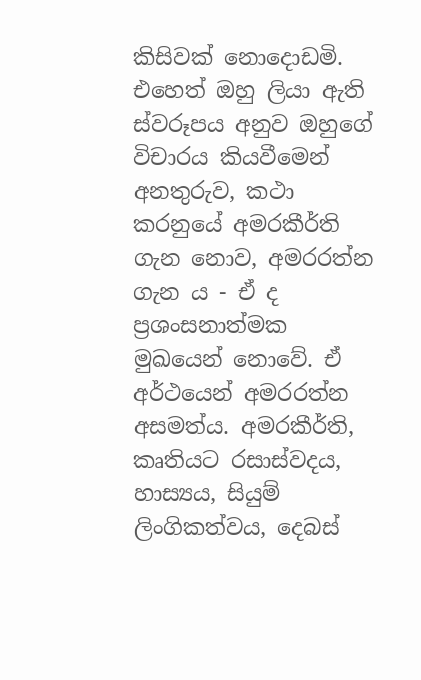කිසිවක් නොදොඩමි. එහෙත් ඔහු ලියා ඇති ස්වරූපය අනුව ඔහුගේ විචාරය කියවීමෙන් අනතුරුව, කථා කරනුයේ අමරකීර්ති ගැන නොව, අමරරත්න ගැන ය - ඒ ද ප්‍රශංසනාත්මක මුඛයෙන් නොවේ. ඒ අර්ථයෙන් අමරරත්න අසමත්ය. අමරකීර්ති, කෘතියට රසාස්වදය, හාස්‍යය, සියුම් ලිංගිකත්වය, දෙබස්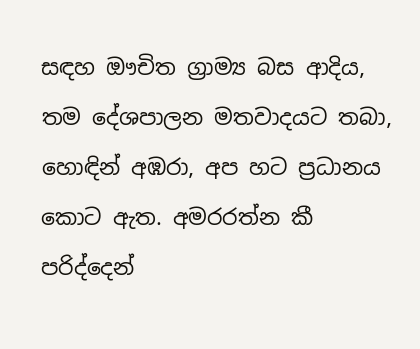සඳහ ඖචිත ග්‍රාම්‍ය බස ආදිය, තම දේශපාලන මතවාදයට තබා, හොඳින් අඹරා, අප හට ප්‍රධානය කොට ඇත. අමරරත්න කී පරිද්දෙන්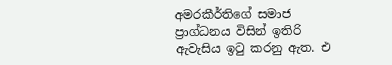අමරකීර්තිගේ සමාජ ප්‍රාග්ධනය විසින් ඉතිරි ඇවැසිය ඉටු කරනු ඇත. එ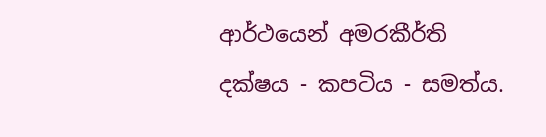ආර්ථයෙන් අමරකීර්ති දක්ෂය - කපටිය - සමත්ය.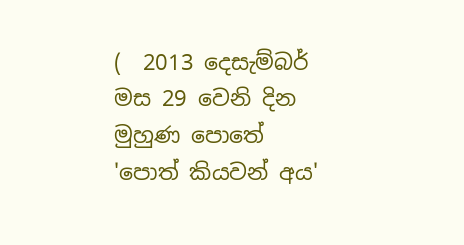(  2013 දෙසැම්බර් මස 29 වෙනි දින මුහුණ පොතේ 'පොත් කියවන් අය'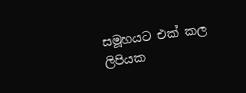සමූහයට එක් කල ලිපියක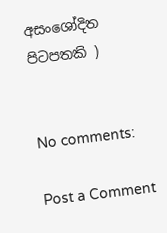අසංශෝදිත පිටපතකි )


No comments:

Post a Comment